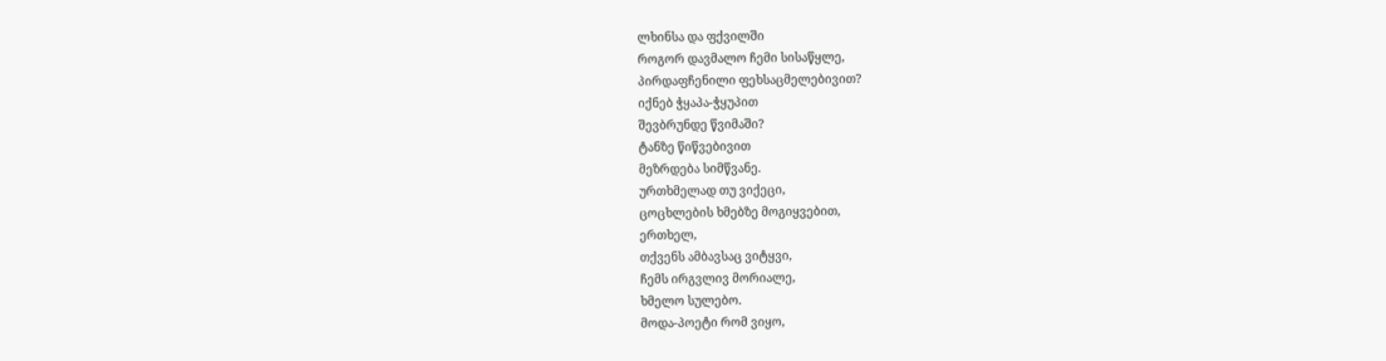ლხინსა და ფქვილში
როგორ დავმალო ჩემი სისაწყლე,
პირდაფჩენილი ფეხსაცმელებივით?
იქნებ ჭყაპა-ჭყუპით
შევბრუნდე წვიმაში?
ტანზე წიწვებივით
მეზრდება სიმწვანე.
ურთხმელად თუ ვიქეცი,
ცოცხლების ხმებზე მოგიყვებით,
ერთხელ,
თქვენს ამბავსაც ვიტყვი,
ჩემს ირგვლივ მორიალე,
ხმელო სულებო.
მოდა-პოეტი რომ ვიყო,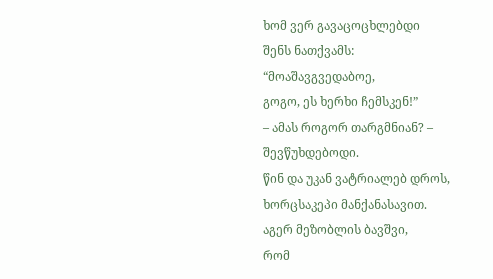ხომ ვერ გავაცოცხლებდი
შენს ნათქვამს:
“მოაშავგვედაბოე,
გოგო, ეს ხერხი ჩემსკენ!”
– ამას როგორ თარგმნიან? –
შევწუხდებოდი.
წინ და უკან ვატრიალებ დროს,
ხორცსაკეპი მანქანასავით.
აგერ მეზობლის ბავშვი,
რომ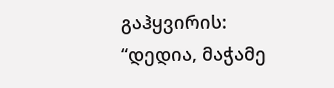გაჰყვირის:
“დედია, მაჭამე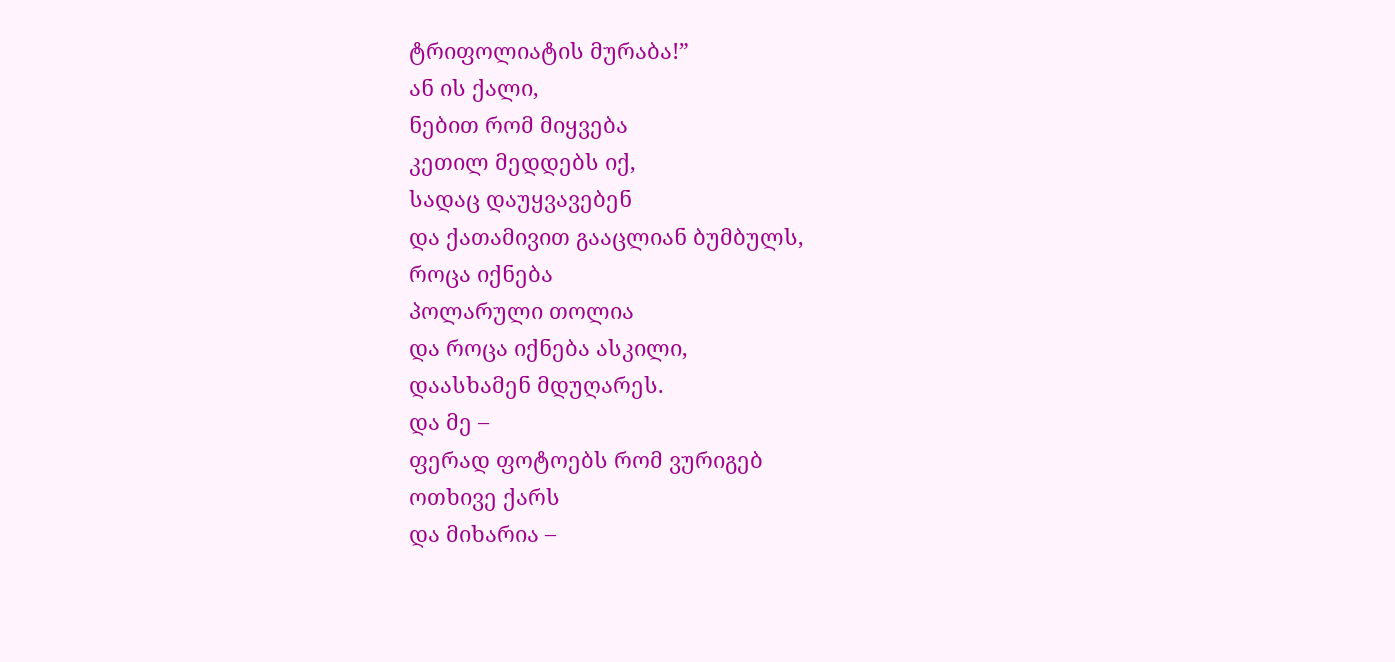ტრიფოლიატის მურაბა!”
ან ის ქალი,
ნებით რომ მიყვება
კეთილ მედდებს იქ,
სადაც დაუყვავებენ
და ქათამივით გააცლიან ბუმბულს,
როცა იქნება
პოლარული თოლია
და როცა იქნება ასკილი,
დაასხამენ მდუღარეს.
და მე –
ფერად ფოტოებს რომ ვურიგებ
ოთხივე ქარს
და მიხარია –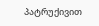პატრუქივით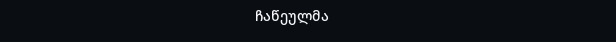ჩაწეულმა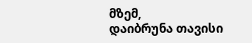მზემ,
დაიბრუნა თავისი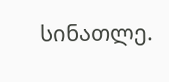სინათლე.